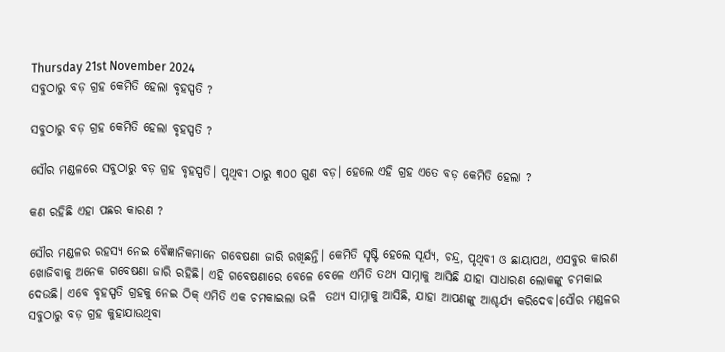Thursday 21st November 2024
ସବୁଠାରୁ ବଡ଼ ଗ୍ରହ କେମିତି ହେଲା ବୃହସ୍ପତି ?

ସବୁଠାରୁ ବଡ଼ ଗ୍ରହ କେମିତି ହେଲା ବୃହସ୍ପତି ?

ସୌର ମଣ୍ଡଳରେ ସବୁଠାରୁ ବଡ଼ ଗ୍ରହ ବୃହସ୍ପତି। ପୃଥିବୀ ଠାରୁ ୩୦୦ ଗୁଣ ବଡ଼। ହେଲେ ଏହି ଗ୍ରହ ଏତେ ବଡ଼ କେମିତି ହେଲା ?

କଣ ରହିଛି ଏହା ପଛର କାରଣ ?

ସୌର ମଣ୍ଡଳର ରହସ୍ୟ ନେଇ ବୈଜ୍ଞାନିକମାନେ ଗବେଷଣା ଜାରି ରଖିଛନ୍ତି। କେମିତି ସୃଷ୍ଟି ହେଲେ ସୂର୍ଯ୍ୟ, ଚନ୍ଦ୍ର, ପୃଥିବୀ ଓ ଛାୟାପଥ, ଏସବୁର କାରଣ ଖୋଜିବାକୁ ଅନେକ ଗବେଷଣା ଜାରି ରହିଛି। ଏହି ଗବେଷଣାରେ ବେଳେ ବେଳେ ଏମିତି ତଥ୍ୟ ସାମ୍ନାକୁ ଆସିଛି ଯାହା ସାଧାରଣ ଲୋକଙ୍କୁ ଚମକାଇ ଦେଉଛି। ଏବେ ବୃହସ୍ପତି ଗ୍ରହକୁ ନେଇ ଠିକ୍ ଏମିତି ଏକ ଚମକାଇଲା ଭଳି  ତଥ୍ୟ ସାମ୍ନାକୁ ଆସିଛି, ଯାହା ଆପଣଙ୍କୁ ଆଶ୍ଚର୍ଯ୍ୟ କରିଦେବ।ସୌର ମଣ୍ଡଳର ସବୁଠାରୁ ବଡ଼ ଗ୍ରହ କୁହାଯାଉଥିବା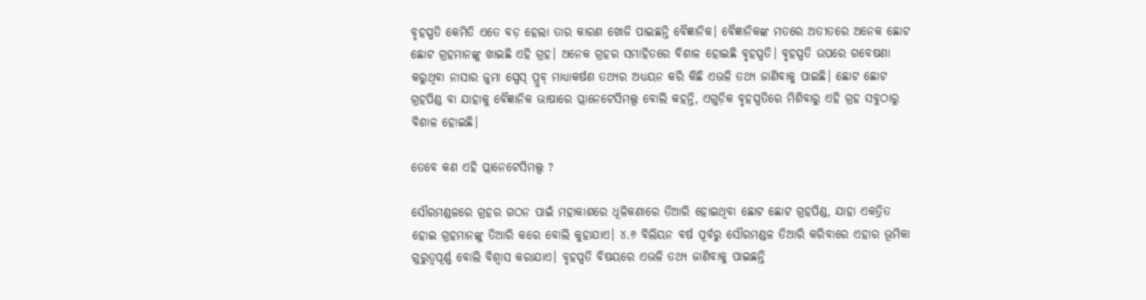ବୃହସ୍ପତି କେମିତି ଏତେ ବଡ଼ ହେଲା ତାର କାରଣ ଖୋଜି ପାଇଛନ୍ତି ବୈଜ୍ଞାନିକ। ବୈଜ୍ଞାନିକଙ୍କ ମତରେ ଅତୀତରେ ଅନେକ ଛୋଟ ଛୋଟ ଗ୍ରହମାନଙ୍କୁ ଖାଇଛି ଏହି ଗ୍ରହ। ଅନେକ ଗ୍ରହର ସମାହିତରେ ବିଶାଳ ହୋଇଛି ବୃହସ୍ପତି। ବୃହସ୍ପତି ଉପରେ ଗବେଷଣା କରୁଥିବା ନାସାର ଜୁମା ସ୍ପେସ୍ ପ୍ରୁବ୍ ମାଧ୍ୟାକର୍ଷଣ ତଥ୍ୟର ଅଧ୍ୟୟନ କରି କିଛି ଏଭଳି ତଥ୍ୟ ଜାଣିବାକୁ ପାଇଛି। ଛୋଟ ଛୋଟ ଗ୍ରହପିଣ୍ଡ ବା ଯାହାକୁ ବୈଜ୍ଞାନିକ ଭାଷାରେ ପ୍ଲାନେଟେସିମଲ୍ସ ବୋଲି କହନ୍ତି, ଏଗୁଡ଼ିକ ବୃହସ୍ପତିରେ ମିଶିବାରୁ ଏହି ଗ୍ରହ ସବୁଠାରୁ ବିଶାଳ ହୋଇଛି।

ତେବେ କଣ ଏହି ପ୍ଲାନେଟେସିମଲ୍ସ ?

ସୌରମଣ୍ଡଳରେ ଗ୍ରହର ଗଠନ ପାଇଁ ମହାକାଶରେ ଧୂଳିକଣାରେ ତିଆରି ହୋଇଥିବା ଛୋଟ ଛୋଟ ଗ୍ରହପିଣ୍ଡ, ଯାହା ଏକତ୍ରିତ ହୋଇ ଗ୍ରହମାନଙ୍କୁ ତିଆରି କରେ ବୋଲି କୁହାଯାଏ। ୪.୬ ବିଲିୟନ ବର୍ଷ ପୂର୍ବରୁ ସୌରମଣ୍ଡଳ ତିଆରି କରିବାରେ ଏହାର ଭୂମିକା ଗୁରୁତ୍ୱପୂର୍ଣ୍ଣ ବୋଲି ବିଶ୍ୱାସ କରାଯାଏ। ବୃହସ୍ପତି ବିଷୟରେ ଏଭଳି ତଥ୍ୟ ଜାଣିବାକୁ ପାଇଛନ୍ତି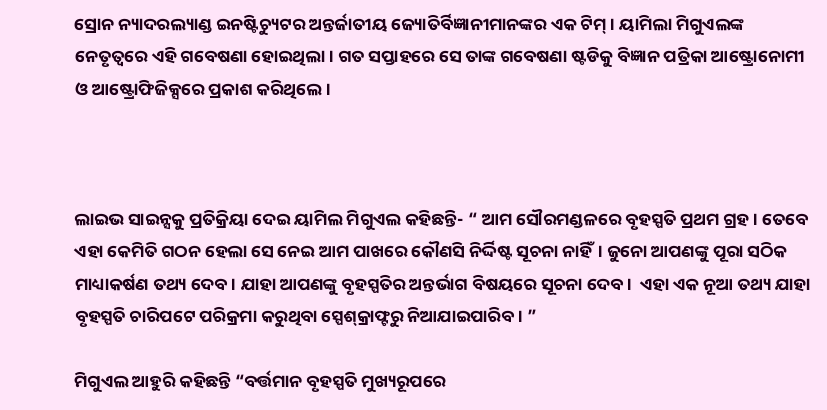ସ୍ରୋନ ନ୍ୟାଦରଲ୍ୟାଣ୍ଡ ଇନଷ୍ଟିଚ୍ୟୁଟର ଅନ୍ତର୍ଜାତୀୟ ଜ୍ୟୋତିର୍ବିଜ୍ଞାନୀମାନଙ୍କର ଏକ ଟିମ୍। ୟାମିଲା ମିଗୁଏଲଙ୍କ ନେତୃତ୍ୱରେ ଏହି ଗବେଷଣା ହୋଇଥିଲା। ଗତ ସପ୍ତାହରେ ସେ ତାଙ୍କ ଗବେଷଣା ଷ୍ଟଡିକୁ ବିଜ୍ଞାନ ପତ୍ରିକା ଆଷ୍ଟ୍ରୋନୋମୀ ଓ ଆଷ୍ଟ୍ରୋଫିଜିକ୍ସରେ ପ୍ରକାଶ କରିଥିଲେ।



ଲାଇଭ ସାଇନ୍ସକୁ ପ୍ରତିକ୍ରିୟା ଦେଇ ୟାମିଲ ମିଗୁଏଲ କହିଛନ୍ତି- “ ଆମ ସୌରମଣ୍ଡଳରେ ବୃହସ୍ପତି ପ୍ରଥମ ଗ୍ରହ। ତେବେ ଏହା କେମିତି ଗଠନ ହେଲା ସେ ନେଇ ଆମ ପାଖରେ କୌଣସି ନିର୍ଦ୍ଦିଷ୍ଟ ସୂଚନା ନାହିଁ। ଜୁନୋ ଆପଣଙ୍କୁ ପୂରା ସଠିକ ମାଧ୍ୟାକର୍ଷଣ ତଥ୍ୟ ଦେବ। ଯାହା ଆପଣଙ୍କୁ ବୃହସ୍ପତିର ଅନ୍ତର୍ଭାଗ ବିଷୟରେ ସୂଚନା ଦେବ।  ଏହା ଏକ ନୂଆ ତଥ୍ୟ ଯାହା ବୃହସ୍ପତି ଚାରିପଟେ ପରିକ୍ରମା କରୁଥିବା ସ୍ପେଶ୍‌କ୍ରାଫ୍ଟରୁ ନିଆଯାଇପାରିବ। ”

ମିଗୁଏଲ ଆହୁରି କହିଛନ୍ତି “ବର୍ତ୍ତମାନ ବୃହସ୍ପତି ମୁଖ୍ୟରୂପରେ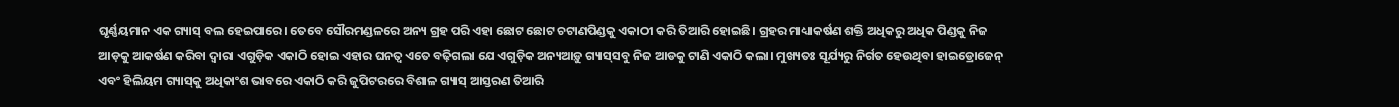ଘୃର୍ଣ୍ଣୟମାନ ଏକ ଗ୍ୟାସ୍ ବଲ ହେଇପାରେ। ତେବେ ସୌରମଣ୍ଡଳରେ ଅନ୍ୟ ଗ୍ରହ ପରି ଏହା ଛୋଟ ଛୋଟ ଚଟାଣପିଣ୍ଡକୁ ଏକାଠୀ କରି ତିଆରି ହୋଇଛି। ଗ୍ରହର ମାଧ୍ୟାକର୍ଷଣ ଶକ୍ତି ଅଧିକରୁ ଅଧିକ ପିଣ୍ଡକୁ ନିଜ ଆଡ଼କୁ ଆକର୍ଷଣ କରିବା ଦ୍ୱାରା ଏଗୁଡ଼ିକ ଏକାଠି ହୋଇ ଏହାର ଘନତ୍ୱ ଏତେ ବଢ଼ିଗଲା ଯେ ଏଗୁଡ଼ିକ ଅନ୍ୟଆଡ଼ୁ ଗ୍ୟାସ୍‌ସବୁ ନିଜ ଆଡକୁ ଟାଣି ଏକାଠି କଲା। ମୁଖ୍ୟତଃ ସୂର୍ଯ୍ୟରୁ ନିର୍ଗତ ହେଉଥିବା ହାଇଡ୍ରୋଜେନ୍ ଏବଂ ହିଲିୟମ ଗ୍ୟାସ୍‌କୁ ଅଧିକାଂଶ ଭାବରେ ଏକାଠି କରି ଜୁପିଟରରେ ବିଶାଳ ଗ୍ୟାସ୍‌ ଆସ୍ତରଣ ତିଆରି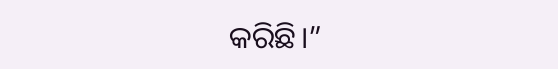କରିଛି।”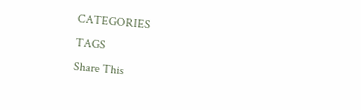CATEGORIES
TAGS
Share This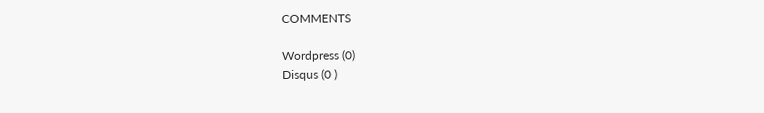COMMENTS

Wordpress (0)
Disqus (0 )